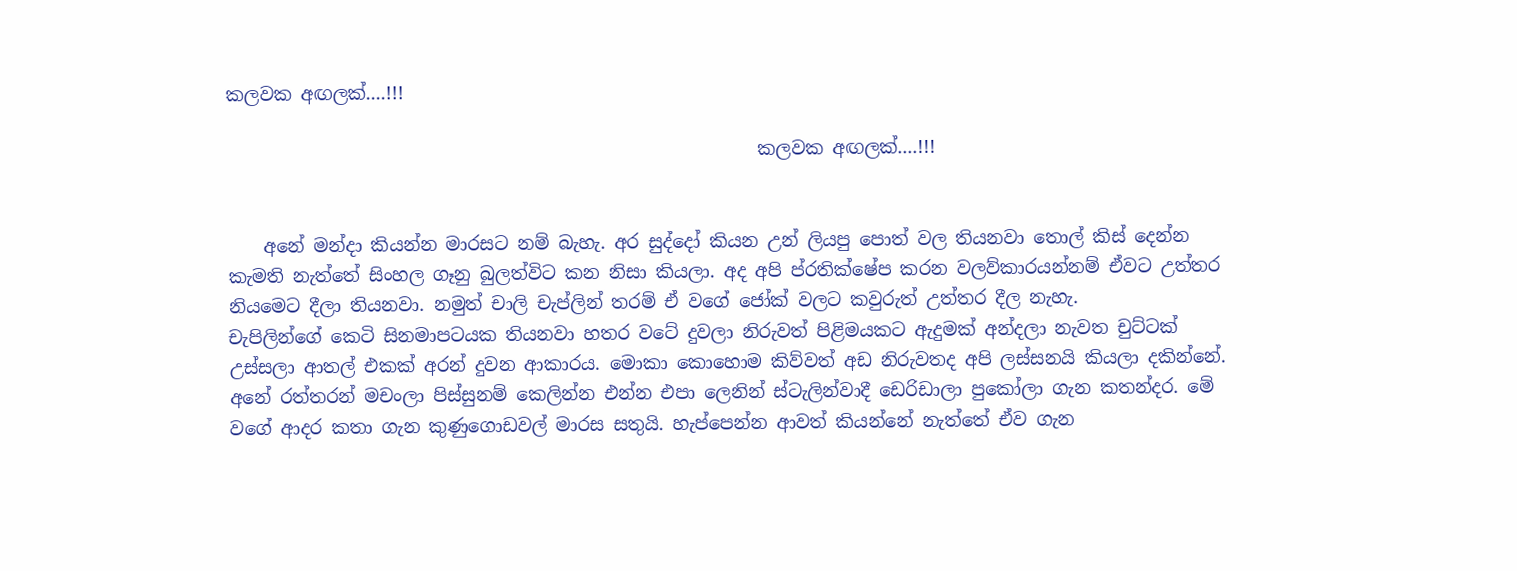කලවක අඟලක්....!!!

                                                           කලවක අඟලක්....!!!


    අනේ මන්දා කියන්න මාරසට නම් බැහැ. අර සුද්දෝ කියන උන් ලියපු පොත් වල තියනවා තොල් කිස් දෙන්න කැමති නැත්තේ සිංහල ගෑනු බුලත්විට කන නිසා කියලා. අද අපි ප්රතික්ෂේප කරන වලව්කාරයන්නම් ඒවට උත්තර නියමෙට දීලා තියනවා. නමුත් චාලි චැප්ලින් තරම් ඒ වගේ ජෝක් වලට කවුරුත් උත්තර දීල නැහැ.
චැපිලින්ගේ කෙටි සිනමාපටයක තියනවා හතර වටේ දුවලා නිරුවත් ‌පිළිමයකට ඇදුමක් අන්දලා නැවත චුට්ටක් උස්සලා ආතල් එකක් අරන් දුවන ආකාරය. මොකා කොහොම කිව්වත් අඩ නිරුවතද අපි ලස්සනයි කියලා දකින්නේ. අනේ රත්තරන් ‌මචංලා පිස්සුනම් කෙලින්න එන්න එපා ලෙනින් ස්ටැලින්වාදී ඩෙරිඩාලා පුකෝලා ගැන කතන්දර. මේ වගේ ආදර කතා ගැන කුණුගොඩවල් මාරස සතුයි. හැප්පෙන්න ආවත් කියන්නේ නැත්තේ ඒව ගැන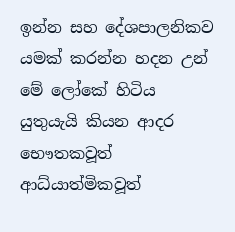ඉන්න සහ දේශපාලනිකව යමක් කරන්න හදන උන් මේ ලෝක‌ේ හිටිය යුතුයැයි කියන ආදර භෞතකවූත් ආධ්යාත්මිකවූත්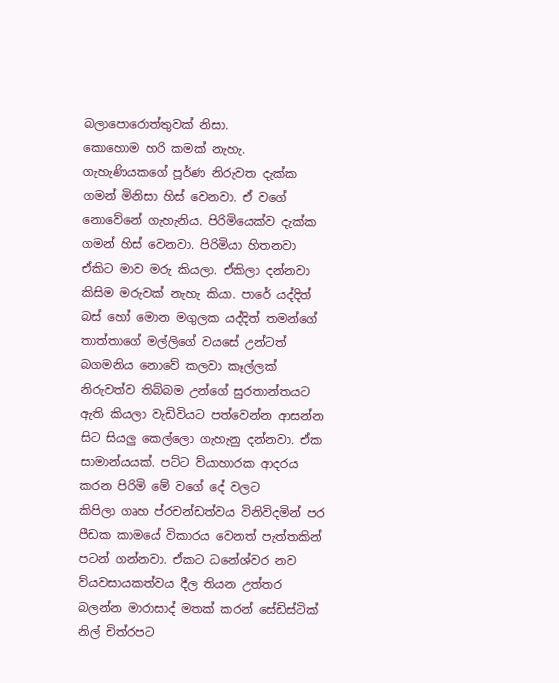බලාපොරොත්තුවක් නිසා.
කොහොම හරි කමක් නැහැ. ගැහැණියකගේ පූර්ණ නිරුවත දැක්ක ගමන් මිනිසා හිස් වෙනවා. ඒ වගේ නොවේනේ ගැහැනිය. පිරිමියෙක්ව දැක්ක ගමන් හිස් වෙනවා. පිරිමියා හිතනවා ඒකිට මාව මරු කියලා. ඒකිලා දන්නවා කිසිම මරුවක් නැහැ කියා. පාරේ යද්දිත් බස් හෝ මොන මගුලක යද්දිත් තමන්ගේ තාත්තාගේ මල්ලිගේ වයසේ උන්ටත් බගමනිය නොවේ කලවා කෑල්ලක් නිරුවත්ව තිබ්බම උන්ගේ සුරතාන්තයට ඇති කියලා වැඩිවියට පත්වෙන්න ආසන්න සිට සියලු කෙල්ලො ගැහැනු දන්නවා. ඒක සාමාන්යයක්. පට්ට ව්යාහාරක ආදරය කරන පිරිමි මේ වගේ දේ වලට කිපිලා ‌ගෘහ ප්රචන්ඩත්වය විනිවිදමින් පර පීඩක කාමයේ විකාරය වෙනත් පැත්තකින් පටන් ගන්නවා. ඒකට ධනේශ්වර නව ව්යවසායකත්වය දීල තියන උත්තර බලන්න මාරාසාද් මතක් කරන් සේඩිස්ටික් නිල් චිත්රපට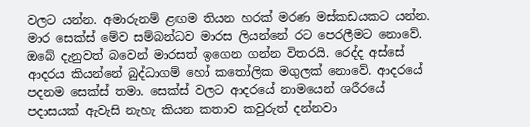වලට යන්න. අමාරුනම් ළඟම තියන හරක් මරණ මස්කඩයකට යන්න. මාර සෙක්ස් මේව සම්බන්ධව මාරස ලියන්නේ රට පෙරලීමට නොවේ. ඔබේ දැනුවත් බවෙන් මාරසත් ඉගෙන ගන්න විතරයි. රෙද්ද අස්සේ ආදරය කියන්නේ බුද්ධාගම් හෝ කතෝලික මගුලක් නොවේ. ආදරයේ පදනම සෙක්ස් තමා. සෙක්ස් වලට ආදරයේ නාමයෙන් ශරීරයේ පදාසයක් ඇවැසි නැහැ කියන කතාව කවුරුත් දන්නවා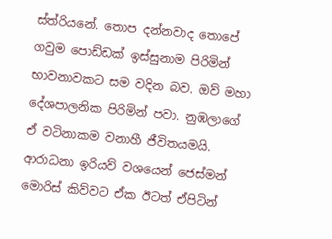ස්ත්රියනේ. තොප දන්නවාද තොපේ ගවුම පොඩ්ඩක් ඉස්සුනාම පිරිමින් භාවනාවකට සම වදින බව. ඔව් මහා දේශපාලනික පිරිමින් පවා. නුඹලාගේ ඒ වටිනාකම වනාහී ජීවිතයමයි. ආරාධනා ඉරියව් වශයෙන් ජෙස්මන් මොරිස් කිව්වට ඒක ඊටත් ඒපිටින්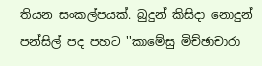තියන සංකල්පයක්. බුදුන් කිසිදා නොදුන් පන්සිල් පද පහට ''කාමේසු මිච්ඡාචාරා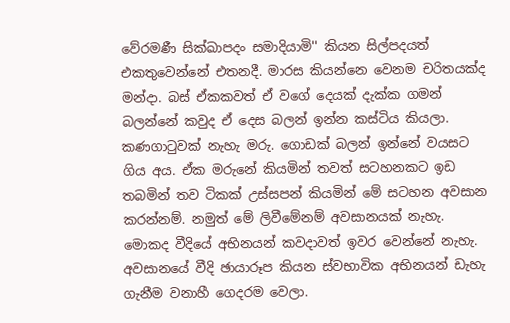වේරමණී සික්‌ඛාපදං සමාදියාමි'' කියන සිල්පදයත් එකතුවෙන්නේ එතනදී. මාරස කියන්නෙ වෙනම චරිතයක්ද මන්දා. බස් ඒකකවත් ඒ වගේ දෙයක් දැක්ක ගමන් බලන්නේ කවුද ඒ දෙස බලන් ඉන්න කස්ටිය කියලා. කණගාටුවක් නැහැ මරු. ගොඩක් බලන් ඉන්නේ වයසට ගිය අය. ඒක මරුනේ කියමින් තවත් සටහනකට ඉඩ තබමින් තව ටිකක් උස්සපන් කියමින් මේ සටහන අවසාන කරන්නම්. නමුත් මේ ලිවීමේනම් අවසානයක් නැහැ. මොකද වීදියේ අභිනයන් කවදාවත් ඉවර වෙන්නේ නැහැ. අවසානයේ වීදි ඡායාරූප කියන ස්වභාවික අභිනයන් ඩැහැ ගැනීම වනාහී ගෙදරම වෙලා.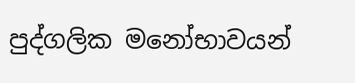පුද්ගලික මනෝභාවයන්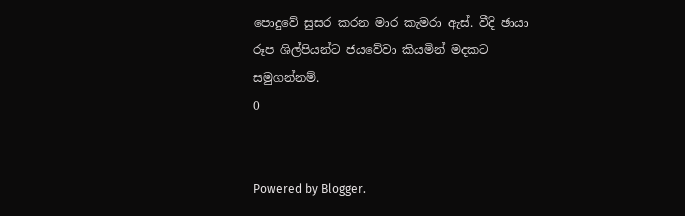පොදුවේ සුසර කරන මාර කැමරා ඇස්. වීදි ඡායා රූප ශිල්පියන්ට ජයවේවා කියමින් මදකට සමුගන්නම්.
0


Powered by Blogger.